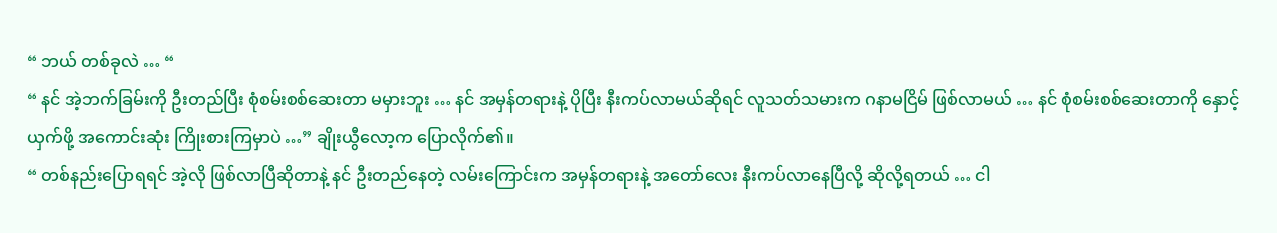“ ဘယ် တစ်ခုလဲ … “
“ နင် အဲ့ဘက်ခြမ်းကို ဦးတည်ပြီး စုံစမ်းစစ်ဆေးတာ မမှားဘူး … နင် အမှန်တရားနဲ့ ပိုပြီး နီးကပ်လာမယ်ဆိုရင် လူသတ်သမားက ဂနာမငြိမ် ဖြစ်လာမယ် … နင် စုံစမ်းစစ်ဆေးတာကို နှောင့်ယှက်ဖို့ အကောင်းဆုံး ကြိုးစားကြမှာပဲ …” ချိုးယွီလော့က ပြောလိုက်၏။
“ တစ်နည်းပြောရရင် အဲ့လို ဖြစ်လာပြီဆိုတာနဲ့ နင် ဦးတည်နေတဲ့ လမ်းကြောင်းက အမှန်တရားနဲ့ အတော်လေး နီးကပ်လာနေပြီလို့ ဆိုလို့ရတယ် … ငါ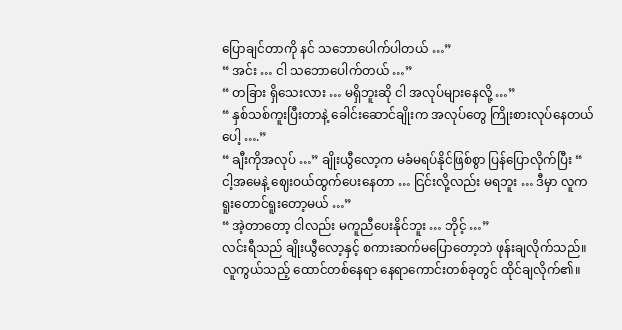ပြောချင်တာကို နင် သဘောပေါက်ပါတယ် …”
“ အင်း … ငါ သဘောပေါက်တယ် …”
“ တခြား ရှိသေးလား … မရှိဘူးဆို ငါ အလုပ်များနေလို့ …”
“ နှစ်သစ်ကူးပြီးတာနဲ့ ခေါင်းဆောင်ချိုးက အလုပ်တွေ ကြိုးစားလုပ်နေတယ်ပေါ့ ….”
“ ချီးကိုအလုပ် …” ချိုးယွီလော့က မခံမရပ်နိုင်ဖြစ်စွာ ပြန်ပြောလိုက်ပြီး “ ငါ့အမေနဲ့ ဈေးဝယ်ထွက်ပေးနေတာ … ငြင်းလို့လည်း မရဘူး … ဒီမှာ လူက ရူးတောင်ရူးတော့မယ် …”
“ အဲ့တာတော့ ငါလည်း မကူညီပေးနိုင်ဘူး … ဘိုင့် …”
လင်းရီသည် ချိုးယွီလော့နှင့် စကားဆက်မပြောတော့ဘဲ ဖုန်းချလိုက်သည်။ လူကွယ်သည့် ထောင်တစ်နေရာ နေရာကောင်းတစ်ခုတွင် ထိုင်ချလိုက်၏။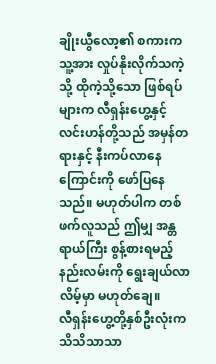ချိုးယွီလော့၏ စကားက သူ့အား လှုပ်နိုးလိုက်သကဲ့သို့ ထိုကဲ့သို့သော ဖြစ်ရပ်များက လီရှန်းဟွေ့နှင့် လင်းဟန်တို့သည် အမှန်တရားနှင့် နီးကပ်လာနေကြောင်းကို ဖော်ပြနေသည်။ မဟုတ်ပါက တစ်ဖက်လူသည် ဤမျှ အန္တရာယ်ကြီး စွန့်စားရမည့် နည်းလမ်းကို ရွေးချယ်လာလိမ့်မှာ မဟုတ်ချေ။
လီရှန်းဟွေ့တို့နှစ်ဦးလုံးက သိသိသာသာ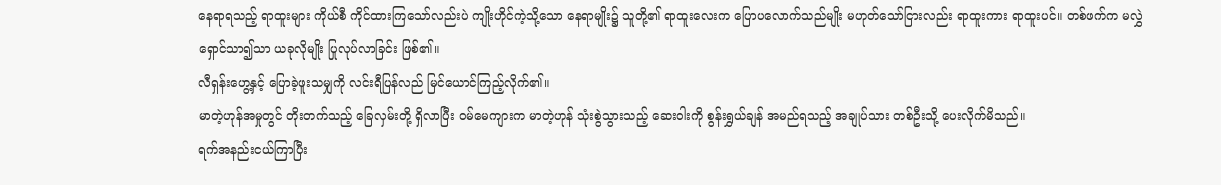နေရာရသည့် ရာထူးများ ကိုယ်စီ ကိုင်ထားကြသော်လည်းပဲ ကျိုးဟိုင်ကဲ့သို့သော နေရာမျိုး၌ သူတို့၏ ရာထူးလေးက ပြောပလောက်သည်မျိုး မဟုတ်သော်ငြားလည်း ရာထူးကား ရာထူးပင်။ တစ်ဖက်က မလွှဲရှောင်သာ၍သာ ယခုလိုမျိုး ပြုလုပ်လာခြင်း ဖြစ်၏။
လီရှန်းဟွေ့နှင့် ပြောခဲ့ဖူးသမျှကို လင်းရီပြန်လည် မြင်ယောင်ကြည့်လိုက်၏။
မာတဲ့ဟုန်အမှုတွင် တိုးတက်သည့် ခြေလှမ်းတို့ ရှိလာပြီး ဝမ်မေကျားက မာတဲ့ဟုန် သုံးစွဲသွားသည့် ဆေးဝါးကို စွန်းရွှယ်ချန် အမည်ရသည့် အချုပ်သား တစ်ဦးသို့ ပေးလိုက်မိသည်။
ရက်အနည်းငယ်ကြာပြီး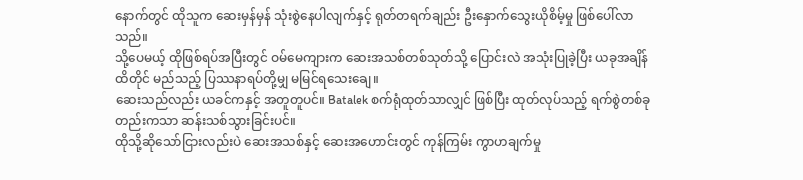နောက်တွင် ထိုသူက ဆေးမှန်မှန် သုံးစွဲနေပါလျက်နှင့် ရုတ်တရက်ချည်း ဦးနှောက်သွေးယိုစိမ့်မှု ဖြစ်ပေါ်လာသည်။
သို့ပေမယ့် ထိုဖြစ်ရပ်အပြီးတွင် ဝမ်မေကျားက ဆေးအသစ်တစ်သုတ်သို့ ပြောင်းလဲ အသုံးပြုခဲ့ပြီး ယခုအချိန်ထိတိုင် မည်သည့် ပြဿနာရပ်တို့မျှ မမြင်ရသေးချေ။
ဆေးသည်လည်း ယခင်ကနှင့် အတူတူပင်။ Batalek စက်ရုံထုတ်သာလျှင် ဖြစ်ပြီး ထုတ်လုပ်သည့် ရက်စွဲတစ်ခုတည်းကသာ ဆန်းသစ်သွားခြင်းပင်။
ထိုသို့ဆိုသော်ငြားလည်းပဲ ဆေးအသစ်နှင့် ဆေးအဟောင်းတွင် ကုန်ကြမ်း ကွာဟချက်မှု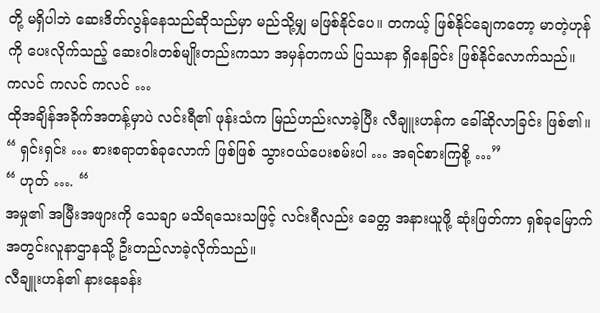တို့ မရှိပါဘဲ ဆေးဒိတ်လွန်နေသည်ဆိုသည်မှာ မည်သို့မျှ မဖြစ်နိုင်ပေ။ တကယ့် ဖြစ်နိုင်ချေကတော့ မာတဲ့ဟုန်ကို ပေးလိုက်သည့် ဆေးဝါးတစ်မျိုးတည်းကသာ အမှန်တကယ် ပြဿနာ ရှိနေခြင်း ဖြစ်နိုင်လောက်သည်။
ကလင် ကလင် ကလင် …
ထိုအချိန်အခိုက်အတန့်မှာပဲ လင်းရီ၏ ဖုန်းသံက မြည်ဟည်းလာခဲ့ပြီး လီချူးဟန်က ခေါ်ဆိုလာခြင်း ဖြစ်၏။
“ ရှင်းရှင်း … စားစရာတစ်ခုလောက် ဖြစ်ဖြစ် သွားဝယ်ပေးစမ်းပါ … အရင်စားကြစို့ …”
“ ဟုတ် …. “
အမှု၏ အမြီးအဖျားကို သေချာ မသိရသေးသဖြင့် လင်းရီလည်း ခေတ္တ အနားယူဖို့ ဆုံးဖြတ်ကာ ရှစ်ခုမြောက် အတွင်းလူနာဌာနသို့ ဦးတည်လာခဲ့လိုက်သည်။
လီချူးဟန်၏ နားနေခန်း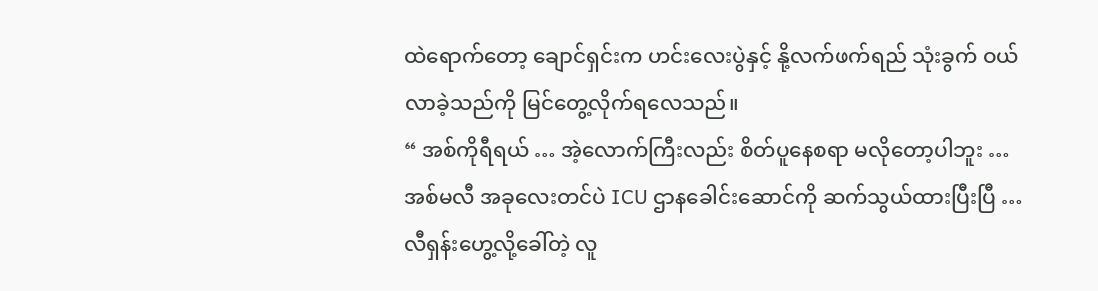ထဲရောက်တော့ ချောင်ရှင်းက ဟင်းလေးပွဲနှင့် နို့လက်ဖက်ရည် သုံးခွက် ဝယ်လာခဲ့သည်ကို မြင်တွေ့လိုက်ရလေသည်။
“ အစ်ကိုရီရယ် … အဲ့လောက်ကြီးလည်း စိတ်ပူနေစရာ မလိုတော့ပါဘူး … အစ်မလီ အခုလေးတင်ပဲ ICU ဌာနခေါင်းဆောင်ကို ဆက်သွယ်ထားပြီးပြီ … လီရှန်းဟွေ့လို့ခေါ်တဲ့ လူ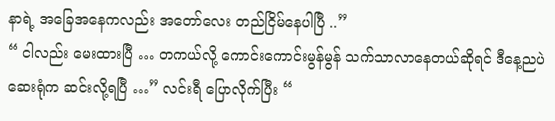နာရဲ့ အခြေအနေကလည်း အတော်လေး တည်ငြိမ်နေပါပြီ ..”
“ ငါလည်း မေးထားပြီ … တကယ်လို့ ကောင်းကောင်းမွန်မွန် သက်သာလာနေတယ်ဆိုရင် ဒီနေ့ညပဲ ဆေးရုံက ဆင်းလို့ရပြီ …” လင်းရီ ပြောလိုက်ပြီး “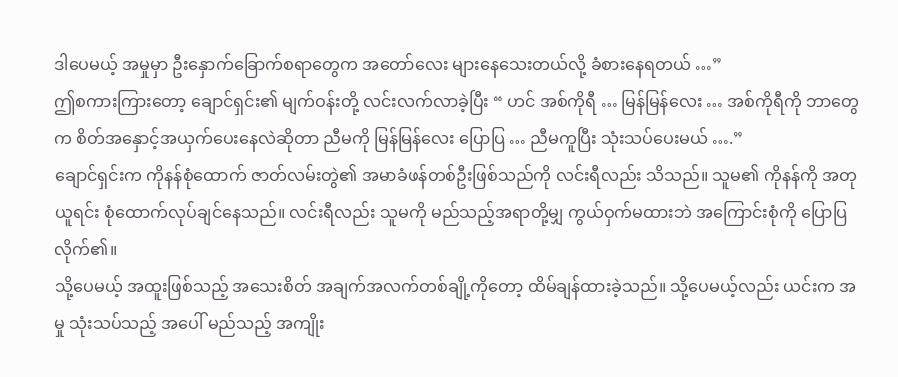ဒါပေမယ့် အမှုမှာ ဦးနှောက်ခြောက်စရာတွေက အတော်လေး များနေသေးတယ်လို့ ခံစားနေရတယ် …”
ဤစကားကြားတော့ ချောင်ရှင်း၏ မျက်ဝန်းတို့ လင်းလက်လာခဲ့ပြီး “ ဟင် အစ်ကိုရီ … မြန်မြန်လေး … အစ်ကိုရီကို ဘာတွေက စိတ်အနှောင့်အယှက်ပေးနေလဲဆိုတာ ညီမကို မြန်မြန်လေး ပြောပြ … ညီမကူပြီး သုံးသပ်ပေးမယ် ….”
ချောင်ရှင်းက ကိုနန်စုံထောက် ဇာတ်လမ်းတွဲ၏ အမာခံဖန်တစ်ဦးဖြစ်သည်ကို လင်းရီလည်း သိသည်။ သူမ၏ ကိုနန်ကို အတုယူရင်း စုံထောက်လုပ်ချင်နေသည်။ လင်းရီလည်း သူမကို မည်သည့်အရာတို့မျှ ကွယ်ဝှက်မထားဘဲ အကြောင်းစုံကို ပြောပြလိုက်၏။
သို့ပေမယ့် အထူးဖြစ်သည့် အသေးစိတ် အချက်အလက်တစ်ချို့ကိုတော့ ထိမ်ချန်ထားခဲ့သည်။ သို့ပေမယ့်လည်း ယင်းက အမှု သုံးသပ်သည့် အပေါ် မည်သည့် အကျိုး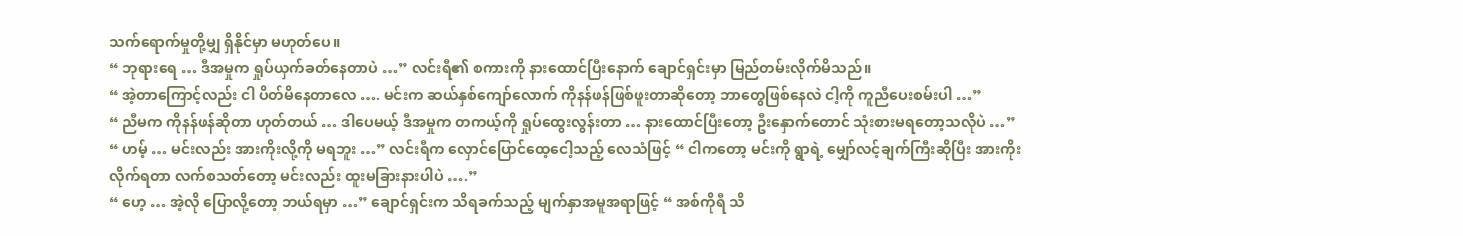သက်ရောက်မှုတို့မျှ ရှိနိုင်မှာ မဟုတ်ပေ။
“ ဘုရားရေ … ဒီအမှုက ရှုပ်ယှက်ခတ်နေတာပဲ …” လင်းရီ၏ စကားကို နားထောင်ပြီးနောက် ချောင်ရှင်းမှာ မြည်တမ်းလိုက်မိသည်။
“ အဲ့တာကြောင့်လည်း ငါ ပိတ်မိနေတာလေ …. မင်းက ဆယ်နှစ်ကျော်လောက် ကိုနန်ဖန်ဖြစ်ဖူးတာဆိုတော့ ဘာတွေဖြစ်နေလဲ ငါ့ကို ကူညီပေးစမ်းပါ …”
“ ညီမက ကိုနန်ဖန်ဆိုတာ ဟုတ်တယ် … ဒါပေမယ့် ဒီအမှုက တကယ့်ကို ရှုပ်ထွေးလွန်းတာ … နားထောင်ပြီးတော့ ဦးနှောက်တောင် သုံးစားမရတော့သလိုပဲ …”
“ ဟမ့် … မင်းလည်း အားကိုးလို့ကို မရဘူး …” လင်းရီက လှောင်ပြောင်ထေ့ငေါ့သည့် လေသံဖြင့် “ ငါကတော့ မင်းကို ရွာရဲ့ မျှော်လင့်ချက်ကြီးဆိုပြီး အားကိုးလိုက်ရတာ လက်စသတ်တော့ မင်းလည်း ထူးမခြားနားပါပဲ ….”
“ ဟေ့ … အဲ့လို ပြောလို့တော့ ဘယ်ရမှာ …” ချောင်ရှင်းက သိရခက်သည့် မျက်နှာအမူအရာဖြင့် “ အစ်ကိုရီ သိ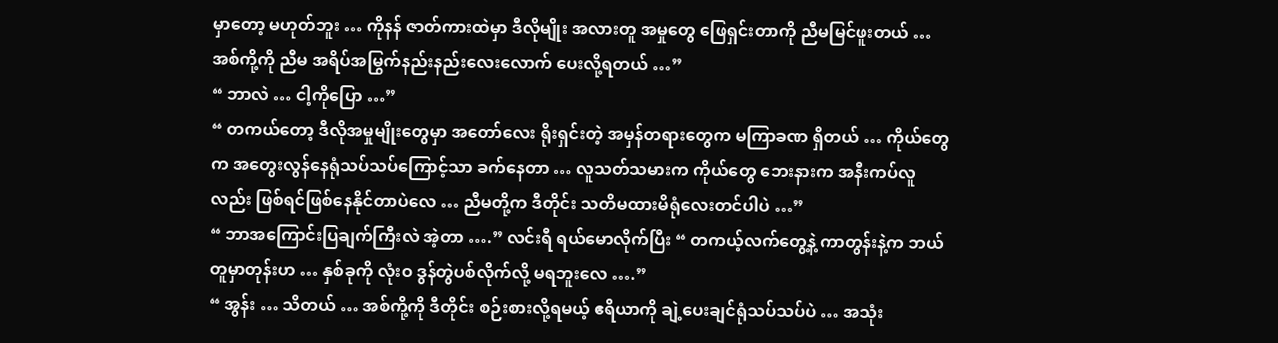မှာတော့ မဟုတ်ဘူး … ကိုနန် ဇာတ်ကားထဲမှာ ဒီလိုမျိုး အလားတူ အမှုတွေ ဖြေရှင်းတာကို ညီမမြင်ဖူးတယ် … အစ်ကို့ကို ညီမ အရိပ်အမြွက်နည်းနည်းလေးလောက် ပေးလို့ရတယ် …”
“ ဘာလဲ … ငါ့ကိုပြော …”
“ တကယ်တော့ ဒီလိုအမှုမျိုးတွေမှာ အတော်လေး ရိုးရှင်းတဲ့ အမှန်တရားတွေက မကြာခဏ ရှိတယ် … ကိုယ်တွေက အတွေးလွန်နေရုံသပ်သပ်ကြောင့်သာ ခက်နေတာ … လူသတ်သမားက ကိုယ်တွေ ဘေးနားက အနီးကပ်လူလည်း ဖြစ်ရင်ဖြစ်နေနိုင်တာပဲလေ … ညီမတို့က ဒီတိုင်း သတိမထားမိရုံလေးတင်ပါပဲ …”
“ ဘာအကြောင်းပြချက်ကြီးလဲ အဲ့တာ ….” လင်းရီ ရယ်မောလိုက်ပြီး “ တကယ့်လက်တွေ့နဲ့ ကာတွန်းနဲ့က ဘယ်တူမှာတုန်းဟ … နှစ်ခုကို လုံးဝ ဒွန်တွဲပစ်လိုက်လို့ မရဘူးလေ ….”
“ အွန်း … သိတယ် … အစ်ကို့ကို ဒီတိုင်း စဉ်းစားလို့ရမယ့် ဧရိယာကို ချဲ့ပေးချင်ရုံသပ်သပ်ပဲ … အသုံး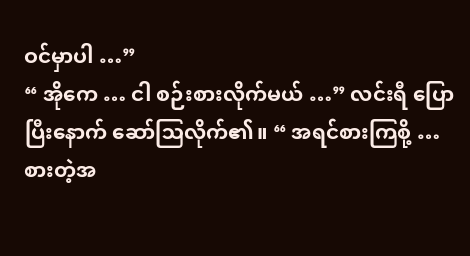ဝင်မှာပါ …”
“ အိုကေ … ငါ စဉ်းစားလိုက်မယ် …” လင်းရီ ပြောပြီးနောက် ဆော်ဩလိုက်၏။ “ အရင်စားကြစို့ … စားတဲ့အ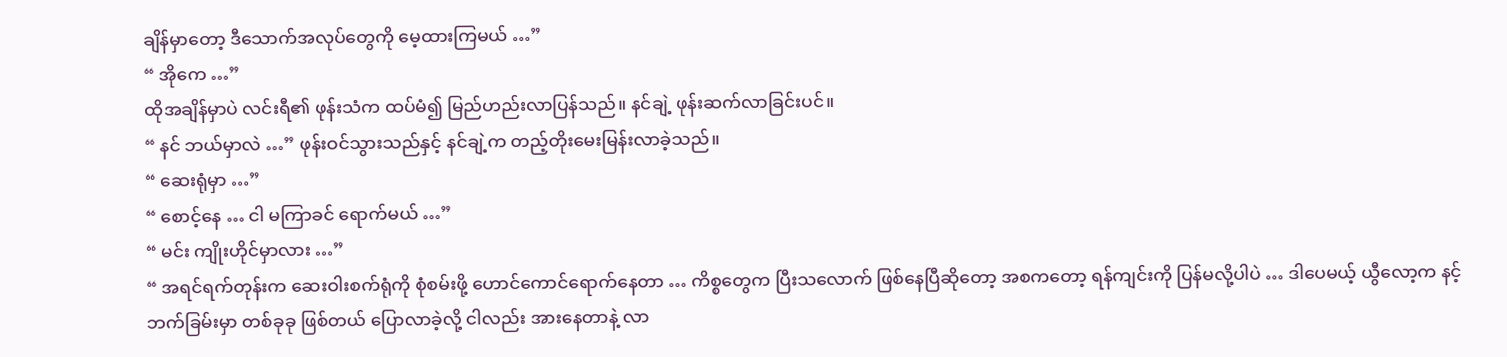ချိန်မှာတော့ ဒီသောက်အလုပ်တွေကို မေ့ထားကြမယ် …”
“ အိုကေ …”
ထိုအချိန်မှာပဲ လင်းရီ၏ ဖုန်းသံက ထပ်မံ၍ မြည်ဟည်းလာပြန်သည်။ နင်ချဲ့ ဖုန်းဆက်လာခြင်းပင်။
“ နင် ဘယ်မှာလဲ …” ဖုန်းဝင်သွားသည်နှင့် နင်ချဲ့က တည့်တိုးမေးမြန်းလာခဲ့သည်။
“ ဆေးရုံမှာ …”
“ စောင့်နေ … ငါ မကြာခင် ရောက်မယ် …”
“ မင်း ကျိုးဟိုင်မှာလား …”
“ အရင်ရက်တုန်းက ဆေးဝါးစက်ရုံကို စုံစမ်းဖို့ ဟောင်ကောင်ရောက်နေတာ … ကိစ္စတွေက ပြီးသလောက် ဖြစ်နေပြီဆိုတော့ အစကတော့ ရန်ကျင်းကို ပြန်မလို့ပါပဲ … ဒါပေမယ့် ယွီလော့က နင့်ဘက်ခြမ်းမှာ တစ်ခုခု ဖြစ်တယ် ပြောလာခဲ့လို့ ငါလည်း အားနေတာနဲ့ လာ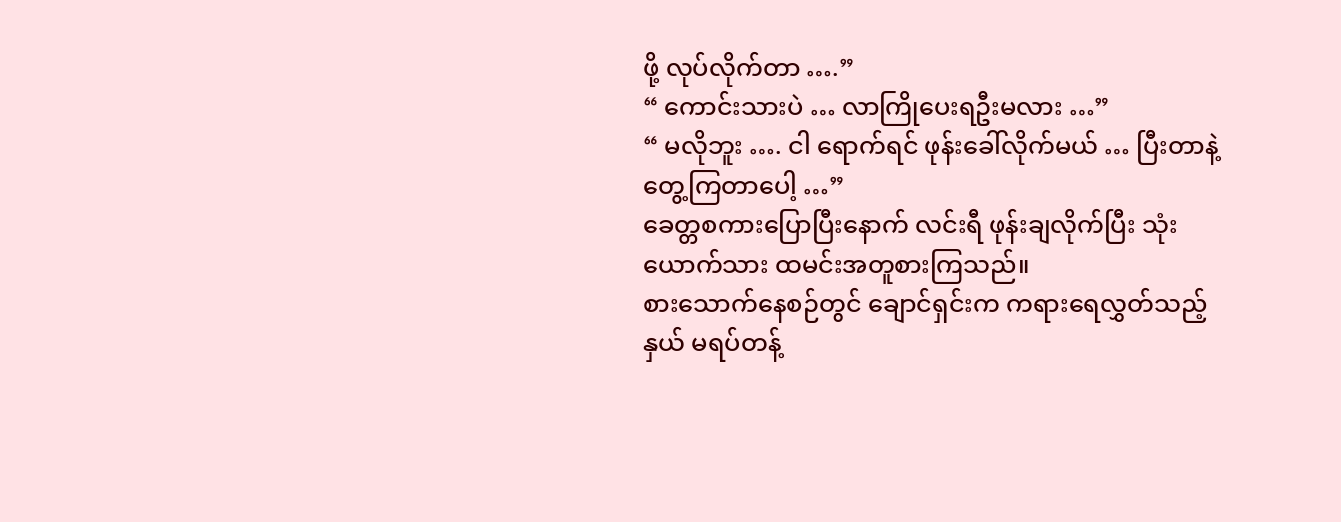ဖို့ လုပ်လိုက်တာ ….”
“ ကောင်းသားပဲ … လာကြိုပေးရဦးမလား …”
“ မလိုဘူး …. ငါ ရောက်ရင် ဖုန်းခေါ်လိုက်မယ် … ပြီးတာနဲ့ တွေ့ကြတာပေါ့ …”
ခေတ္တစကားပြောပြီးနောက် လင်းရီ ဖုန်းချလိုက်ပြီး သုံးယောက်သား ထမင်းအတူစားကြသည်။
စားသောက်နေစဉ်တွင် ချောင်ရှင်းက ကရားရေလွှတ်သည့်နှယ် မရပ်တန့်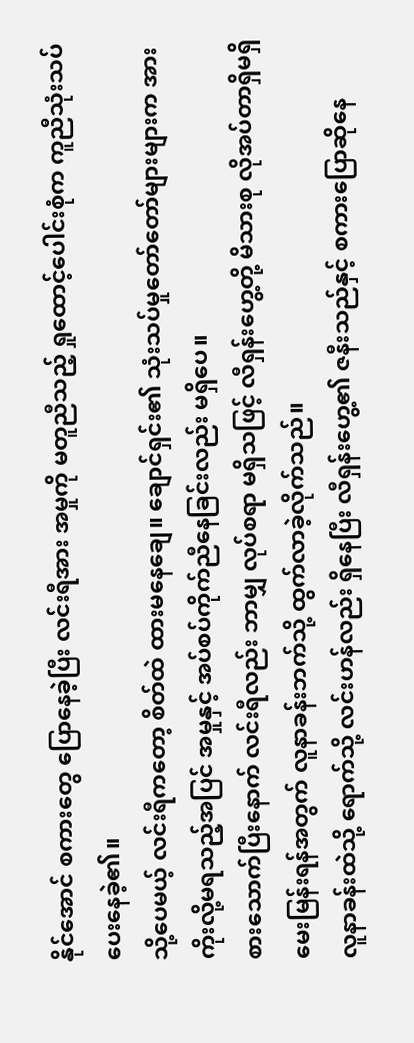နိုင်အောင် စကားတွေ ပြောနေခဲ့ပြီး လင်းရီအား အမှုကို မတူညီသည့် ရှုထောင့်ပေါင်းစုံက ကူညီသုံးသပ်ပေးနေခဲ့၏။
သို့ပေမယ့် လင်းရီကတော့ စိတ်ထဲ ထားမနေချေ။ ချောင်ရှင်း၏ သုံးသပ်မှုတော်တော်များများက အားကိုးလို့မရသည့်အပြင် အမှုနှင့် အပ်စပ်ကိုက်ညီနေခြင်းလည်း မရှိပေ။
စားသောက်ပြီးနောက် လင်းရီလည်း ဘာမျှ လုပ်စရာ မရှိသဖြင့် လီရှန်းဟွေ့တို့ မိသားစု လိုအပ်တာရှိမရှိ မေးမြန်းရန်အတွက် လူနာခန်းဘက်သို့ ထွက်လာခဲ့လိုက်သည်။
လူနာခန်းထဲသို့ ရောက်သို့ လင်းဟန်လည်း ရှိနေပြီး လီရှန်းဟွေ့၏ ဇနီးသည်နှင့် စကားပြောဆိုနေ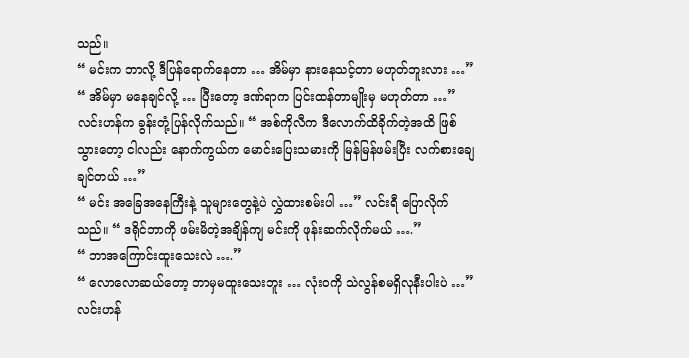သည်။
“ မင်းက ဘာလို့ ဒီပြန်ရောက်နေတာ … အိမ်မှာ နားနေသင့်တာ မဟုတ်ဘူးလား …”
“ အိမ်မှာ မနေချင်လို့ … ပြီးတော့ ဒဏ်ရာက ပြင်းထန်တာမျိုးမှ မဟုတ်တာ …” လင်းဟန်က ခွန်းတုံ့ပြန်လိုက်သည်။ “ အစ်ကိုလီက ဒီလောက်ထိခိုက်တဲ့အထိ ဖြစ်သွားတော့ ငါလည်း နောက်ကွယ်က မောင်းပြေးသမားကို မြန်မြန်ဖမ်းပြီး လက်စားချေချင်တယ် …”
“ မင်း အခြေအနေကြီးနဲ့ သူများတွေနဲ့ပဲ လွှဲထားစမ်းပါ …” လင်းရီ ပြောလိုက်သည်။ “ ဒရိုင်ဘာကို ဖမ်းမိတဲ့အချိန်ကျ မင်းကို ဖုန်းဆက်လိုက်မယ် ….”
“ ဘာအကြောင်းထူးသေးလဲ ….”
“ လောလောဆယ်တော့ ဘာမှမထူးသေးဘူး … လုံးဝကို သဲလွန်စမရှိလုနီးပါးပဲ …”
လင်းဟန်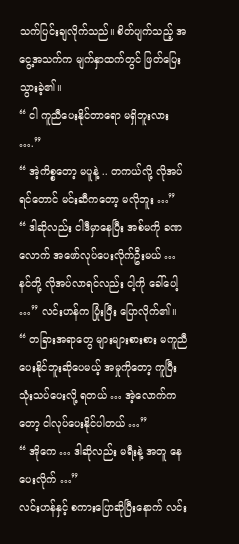သက်ပြင်းချလိုက်သည်။ စိတ်ပျက်သည့် အငွေ့အသက်က မျက်နှာထက်တွင် ဖြတ်ပြေးသွားခဲ့၏။
“ ငါ ကူညီပေးနိုင်တာရော မရှိဘူးလား ….”
“ အဲ့ကိစ္စတော့ မပူနဲ့ .. တကယ်လို့ လိုအပ်ရင်တောင် မင်းဆီကတော့ မလိုဘူး …”
“ ဒါဆိုလည်း ငါဒီမှာနေပြီး အစ်မကို ခဏလောက် အဖော်လုပ်ပေးလိုက်ဦးမယ် … နင်တို့ လိုအပ်လာရင်လည်း ငါ့ကို ခေါ်ပေါ့ …” လင်းဟန်က ပြုံးပြီး ပြောလိုက်၏။
“ တခြားအရာတွေ များများစားစား မကူညီပေးနိုင်ဘူးဆိုပေမယ့် အမှုကိုတော့ ကူပြီး သုံးသပ်ပေးလို့ ရတယ် … အဲ့လောက်ကတော့ ငါလုပ်ပေးနိုင်ပါတယ် …”
“ အိုကေ … ဒါဆိုလည်း မရီးနဲ့ အတူ နေပေးလိုက် …”
လင်းဟန်နှင့် စကားပြောဆိုပြီးနောက် လင်း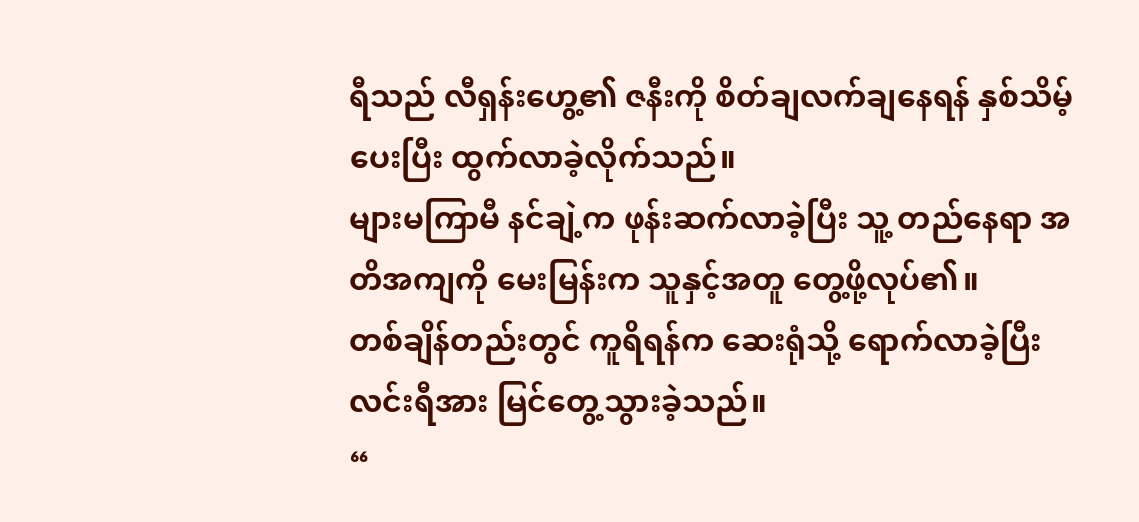ရီသည် လီရှန်းဟွေ့၏ ဇနီးကို စိတ်ချလက်ချနေရန် နှစ်သိမ့်ပေးပြီး ထွက်လာခဲ့လိုက်သည်။
များမကြာမီ နင်ချဲ့က ဖုန်းဆက်လာခဲ့ပြီး သူ့ တည်နေရာ အတိအကျကို မေးမြန်းက သူနှင့်အတူ တွေ့ဖို့လုပ်၏။
တစ်ချိန်တည်းတွင် ကူရိရန်က ဆေးရုံသို့ ရောက်လာခဲ့ပြီး လင်းရီအား မြင်တွေ့သွားခဲ့သည်။
“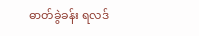ဓာတ်ခွဲခန်း ရလဒ်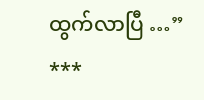ထွက်လာပြီ …”
***